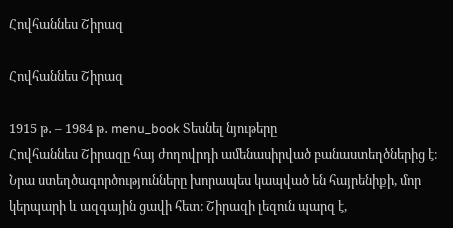Հովհաննես Շիրազ

Հովհաննես Շիրազ

1915 թ․ – 1984 թ․ menu_book Տեսնել նյութերը
Հովհաննես Շիրազը հայ ժողովրդի ամենասիրված բանաստեղծներից է։ Նրա ստեղծագործությունները խորապես կապված են հայրենիքի, մոր կերպարի և ազգային ցավի հետ։ Շիրազի լեզուն պարզ է,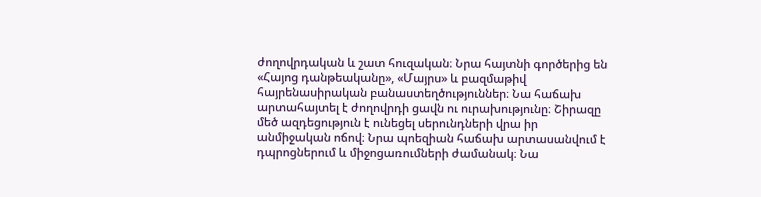ժողովրդական և շատ հուզական։ Նրա հայտնի գործերից են «Հայոց դանթեականը», «Մայրս» և բազմաթիվ հայրենասիրական բանաստեղծություններ։ Նա հաճախ արտահայտել է ժողովրդի ցավն ու ուրախությունը։ Շիրազը մեծ ազդեցություն է ունեցել սերունդների վրա իր անմիջական ոճով։ Նրա պոեզիան հաճախ արտասանվում է դպրոցներում և միջոցառումների ժամանակ։ Նա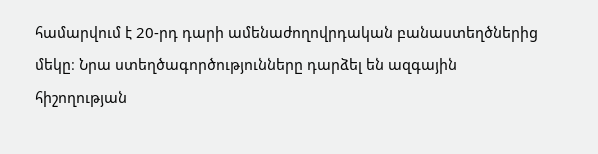համարվում է 20-րդ դարի ամենաժողովրդական բանաստեղծներից մեկը։ Նրա ստեղծագործությունները դարձել են ազգային հիշողության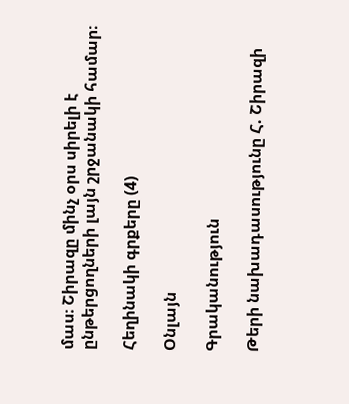մաս։ Շիրազը մինչ օրս սիրելի է ընթերցողների լայն շրջանակի համար։

Հեղինակի գրքերը (4)

Օնլայն

Գրականություն

Թերի նախադասությունը Հ. Շիրազի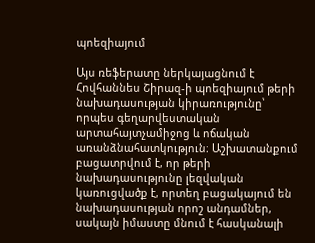պոեզիայում

Այս ռեֆերատը ներկայացնում է Հովհաննես Շիրազ-ի պոեզիայում թերի նախադասության կիրառությունը՝ որպես գեղարվեստական արտահայտչամիջոց և ոճական առանձնահատկություն։ Աշխատանքում բացատրվում է, որ թերի նախադասությունը լեզվական կառուցվածք է, որտեղ բացակայում են նախադասության որոշ անդամներ, սակայն իմաստը մնում է հասկանալի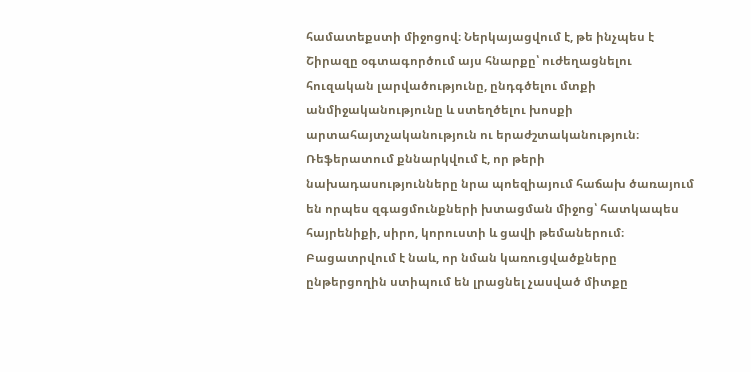համատեքստի միջոցով։ Ներկայացվում է, թե ինչպես է Շիրազը օգտագործում այս հնարքը՝ ուժեղացնելու հուզական լարվածությունը, ընդգծելու մտքի անմիջականությունը և ստեղծելու խոսքի արտահայտչականություն ու երաժշտականություն։ Ռեֆերատում քննարկվում է, որ թերի նախադասությունները նրա պոեզիայում հաճախ ծառայում են որպես զգացմունքների խտացման միջոց՝ հատկապես հայրենիքի, սիրո, կորուստի և ցավի թեմաներում։ Բացատրվում է նաև, որ նման կառուցվածքները ընթերցողին ստիպում են լրացնել չասված միտքը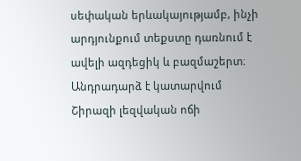սեփական երևակայությամբ, ինչի արդյունքում տեքստը դառնում է ավելի ազդեցիկ և բազմաշերտ։ Անդրադարձ է կատարվում Շիրազի լեզվական ոճի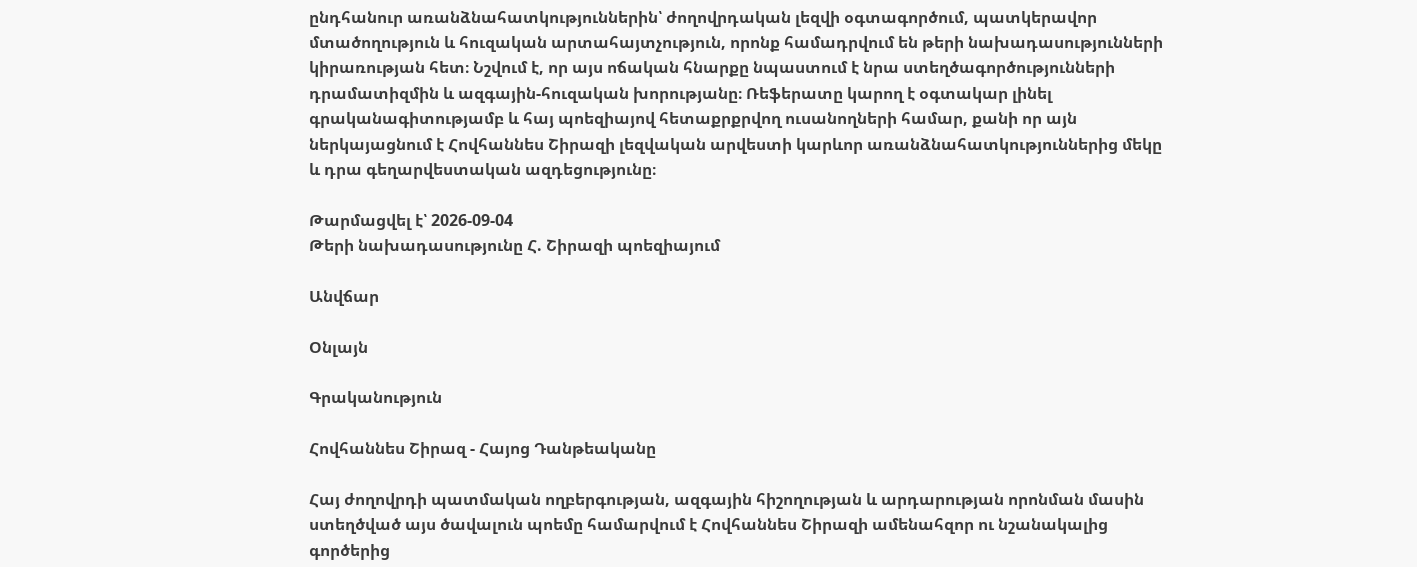ընդհանուր առանձնահատկություններին՝ ժողովրդական լեզվի օգտագործում, պատկերավոր մտածողություն և հուզական արտահայտչություն, որոնք համադրվում են թերի նախադասությունների կիրառության հետ։ Նշվում է, որ այս ոճական հնարքը նպաստում է նրա ստեղծագործությունների դրամատիզմին և ազգային-հուզական խորությանը։ Ռեֆերատը կարող է օգտակար լինել գրականագիտությամբ և հայ պոեզիայով հետաքրքրվող ուսանողների համար, քանի որ այն ներկայացնում է Հովհաննես Շիրազի լեզվական արվեստի կարևոր առանձնահատկություններից մեկը և դրա գեղարվեստական ազդեցությունը։

Թարմացվել է՝ 2026-09-04
Թերի նախադասությունը Հ. Շիրազի պոեզիայում

Անվճար

Օնլայն

Գրականություն

Հովհաննես Շիրազ - Հայոց Դանթեականը

Հայ ժողովրդի պատմական ողբերգության, ազգային հիշողության և արդարության որոնման մասին ստեղծված այս ծավալուն պոեմը համարվում է Հովհաննես Շիրազի ամենահզոր ու նշանակալից գործերից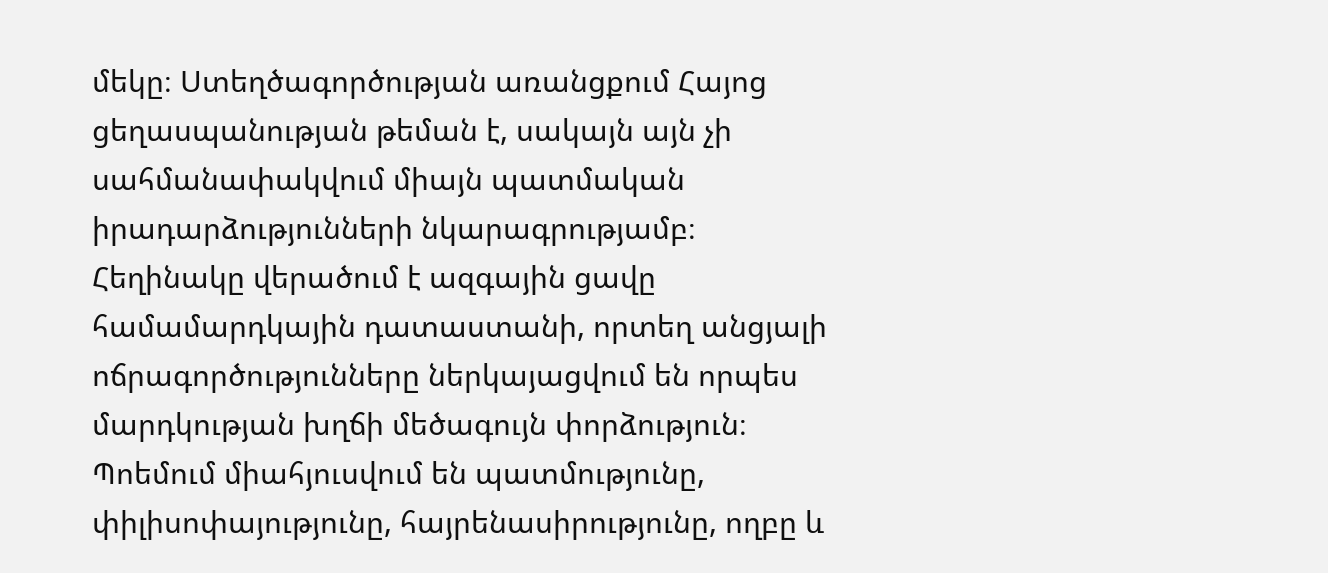մեկը։ Ստեղծագործության առանցքում Հայոց ցեղասպանության թեման է, սակայն այն չի սահմանափակվում միայն պատմական իրադարձությունների նկարագրությամբ։ Հեղինակը վերածում է ազգային ցավը համամարդկային դատաստանի, որտեղ անցյալի ոճրագործությունները ներկայացվում են որպես մարդկության խղճի մեծագույն փորձություն։ Պոեմում միահյուսվում են պատմությունը, փիլիսոփայությունը, հայրենասիրությունը, ողբը և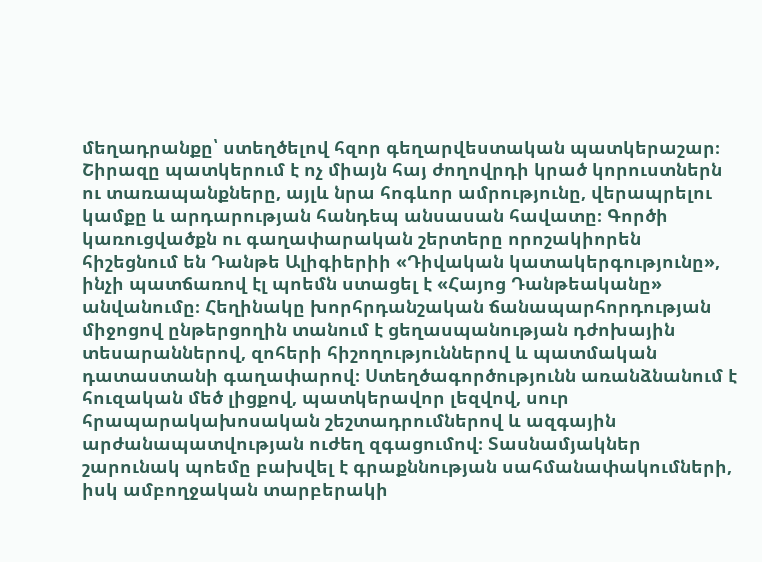մեղադրանքը՝ ստեղծելով հզոր գեղարվեստական պատկերաշար։ Շիրազը պատկերում է ոչ միայն հայ ժողովրդի կրած կորուստներն ու տառապանքները, այլև նրա հոգևոր ամրությունը, վերապրելու կամքը և արդարության հանդեպ անսասան հավատը։ Գործի կառուցվածքն ու գաղափարական շերտերը որոշակիորեն հիշեցնում են Դանթե Ալիգիերիի «Դիվական կատակերգությունը», ինչի պատճառով էլ պոեմն ստացել է «Հայոց Դանթեականը» անվանումը։ Հեղինակը խորհրդանշական ճանապարհորդության միջոցով ընթերցողին տանում է ցեղասպանության դժոխային տեսարաններով, զոհերի հիշողություններով և պատմական դատաստանի գաղափարով։ Ստեղծագործությունն առանձնանում է հուզական մեծ լիցքով, պատկերավոր լեզվով, սուր հրապարակախոսական շեշտադրումներով և ազգային արժանապատվության ուժեղ զգացումով։ Տասնամյակներ շարունակ պոեմը բախվել է գրաքննության սահմանափակումների, իսկ ամբողջական տարբերակի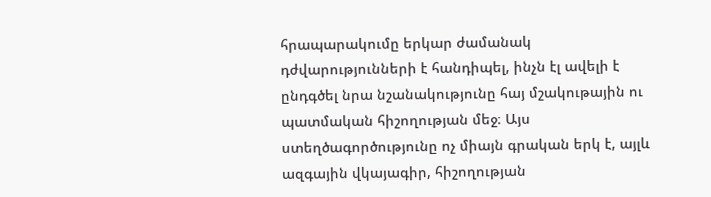հրապարակումը երկար ժամանակ դժվարությունների է հանդիպել, ինչն էլ ավելի է ընդգծել նրա նշանակությունը հայ մշակութային ու պատմական հիշողության մեջ։ Այս ստեղծագործությունը ոչ միայն գրական երկ է, այլև ազգային վկայագիր, հիշողության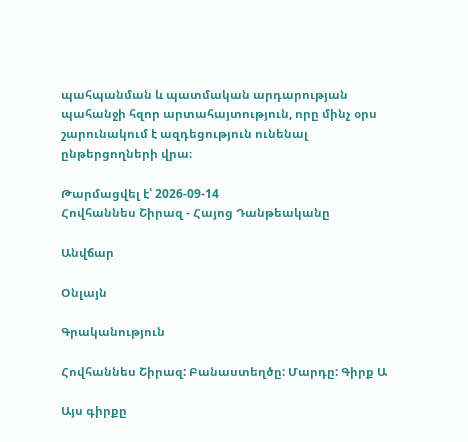պահպանման և պատմական արդարության պահանջի հզոր արտահայտություն, որը մինչ օրս շարունակում է ազդեցություն ունենալ ընթերցողների վրա։

Թարմացվել է՝ 2026-09-14
Հովհաննես Շիրազ - Հայոց Դանթեականը

Անվճար

Օնլայն

Գրականություն

Հովհաննես Շիրազ: Բանաստեղծը: Մարդը: Գիրք Ա

Այս գիրքը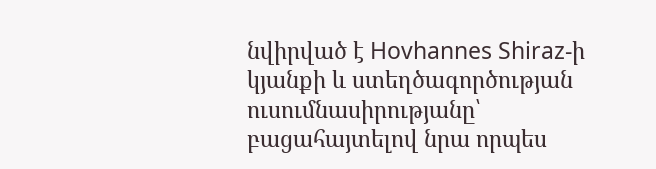նվիրված է Hovhannes Shiraz-ի կյանքի և ստեղծագործության ուսումնասիրությանը՝ բացահայտելով նրա որպես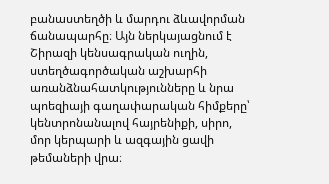բանաստեղծի և մարդու ձևավորման ճանապարհը։ Այն ներկայացնում է Շիրազի կենսագրական ուղին, ստեղծագործական աշխարհի առանձնահատկությունները և նրա պոեզիայի գաղափարական հիմքերը՝ կենտրոնանալով հայրենիքի, սիրո, մոր կերպարի և ազգային ցավի թեմաների վրա։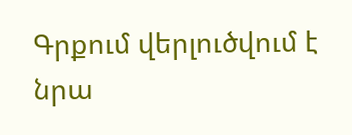Գրքում վերլուծվում է նրա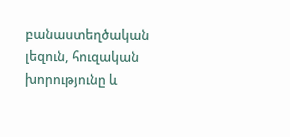բանաստեղծական լեզուն, հուզական խորությունը և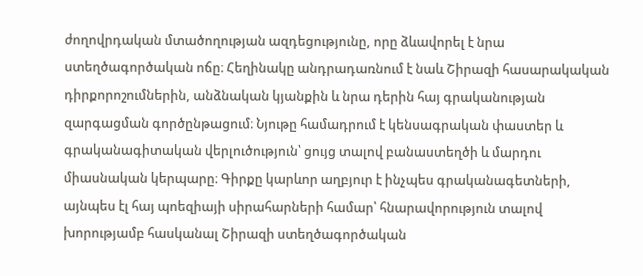ժողովրդական մտածողության ազդեցությունը, որը ձևավորել է նրա ստեղծագործական ոճը։ Հեղինակը անդրադառնում է նաև Շիրազի հասարակական դիրքորոշումներին, անձնական կյանքին և նրա դերին հայ գրականության զարգացման գործընթացում։ Նյութը համադրում է կենսագրական փաստեր և գրականագիտական վերլուծություն՝ ցույց տալով բանաստեղծի և մարդու միասնական կերպարը։ Գիրքը կարևոր աղբյուր է ինչպես գրականագետների, այնպես էլ հայ պոեզիայի սիրահարների համար՝ հնարավորություն տալով խորությամբ հասկանալ Շիրազի ստեղծագործական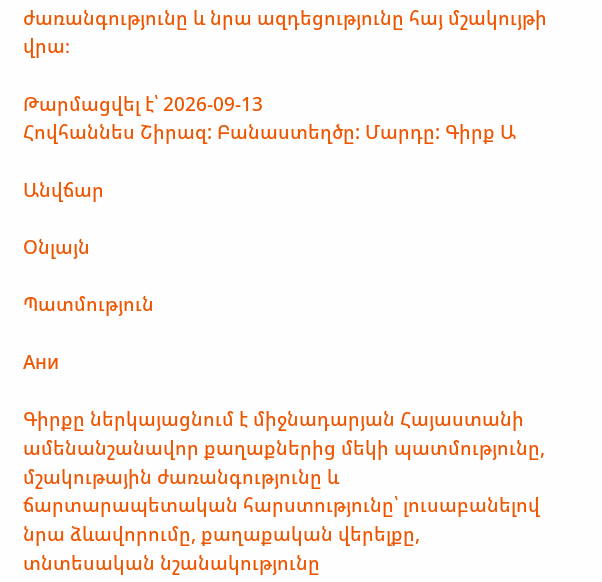ժառանգությունը և նրա ազդեցությունը հայ մշակույթի վրա։

Թարմացվել է՝ 2026-09-13
Հովհաննես Շիրազ: Բանաստեղծը: Մարդը: Գիրք Ա

Անվճար

Օնլայն

Պատմություն

Ани

Գիրքը ներկայացնում է միջնադարյան Հայաստանի ամենանշանավոր քաղաքներից մեկի պատմությունը, մշակութային ժառանգությունը և ճարտարապետական հարստությունը՝ լուսաբանելով նրա ձևավորումը, քաղաքական վերելքը, տնտեսական նշանակությունը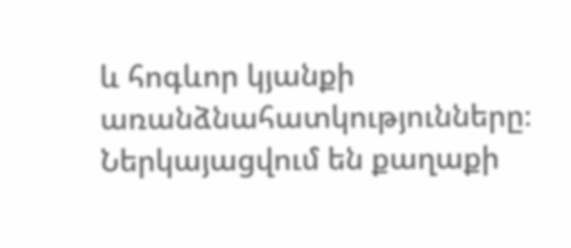և հոգևոր կյանքի առանձնահատկությունները։ Ներկայացվում են քաղաքի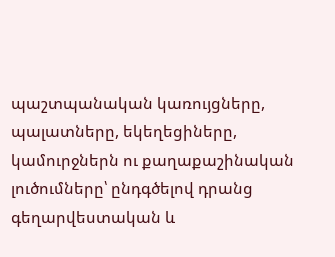պաշտպանական կառույցները, պալատները, եկեղեցիները, կամուրջներն ու քաղաքաշինական լուծումները՝ ընդգծելով դրանց գեղարվեստական և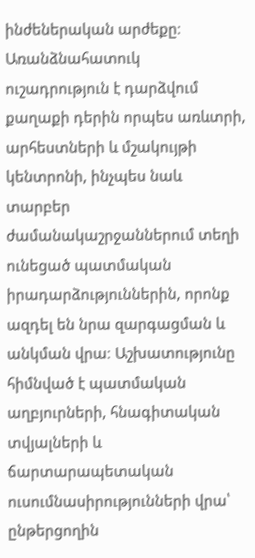ինժեներական արժեքը։ Առանձնահատուկ ուշադրություն է դարձվում քաղաքի դերին որպես առևտրի, արհեստների և մշակույթի կենտրոնի, ինչպես նաև տարբեր ժամանակաշրջաններում տեղի ունեցած պատմական իրադարձություններին, որոնք ազդել են նրա զարգացման և անկման վրա։ Աշխատությունը հիմնված է պատմական աղբյուրների, հնագիտական տվյալների և ճարտարապետական ուսումնասիրությունների վրա՝ ընթերցողին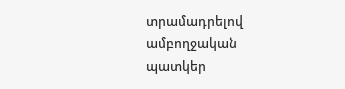տրամադրելով ամբողջական պատկեր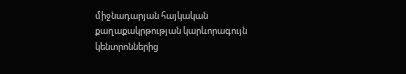միջնադարյան հայկական քաղաքակրթության կարևորագույն կենտրոններից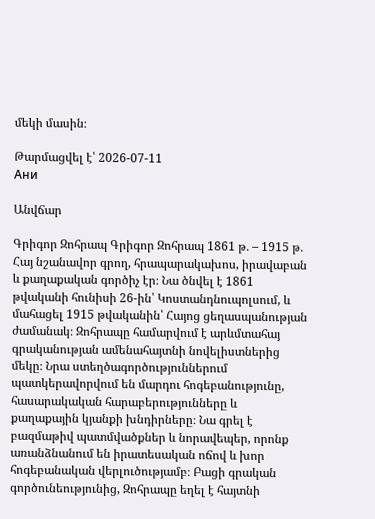մեկի մասին։

Թարմացվել է՝ 2026-07-11
Ани

Անվճար

Գրիգոր Զոհրապ Գրիգոր Զոհրապ 1861 թ․ – 1915 թ․ Հայ նշանավոր գրող, հրապարակախոս, իրավաբան և քաղաքական գործիչ էր։ Նա ծնվել է 1861 թվականի հունիսի 26-ին՝ Կոստանդնուպոլսում, և մահացել 1915 թվականին՝ Հայոց ցեղասպանության ժամանակ։ Զոհրապը համարվում է արևմտահայ գրականության ամենահայտնի նովելիստներից մեկը։ Նրա ստեղծագործություններում պատկերավորվում են մարդու հոգեբանությունը, հասարակական հարաբերությունները և քաղաքային կյանքի խնդիրները։ Նա գրել է բազմաթիվ պատմվածքներ և նորավեպեր, որոնք առանձնանում են իրատեսական ոճով և խոր հոգեբանական վերլուծությամբ։ Բացի գրական գործունեությունից, Զոհրապը եղել է հայտնի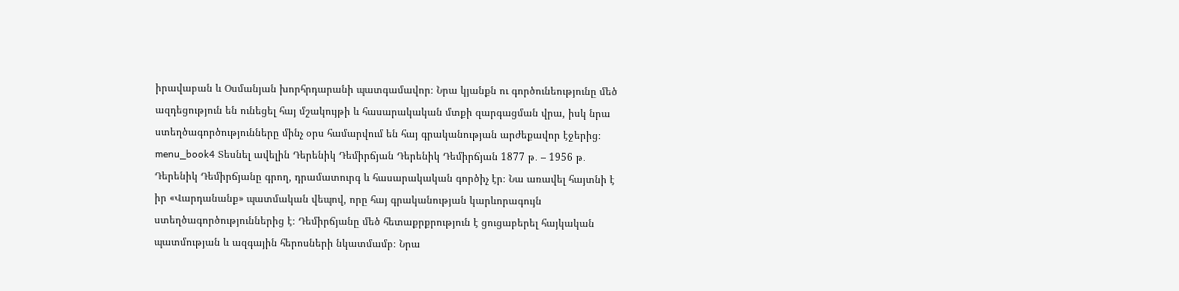իրավաբան և Օսմանյան խորհրդարանի պատգամավոր։ Նրա կյանքն ու գործունեությունը մեծ ազդեցություն են ունեցել հայ մշակույթի և հասարակական մտքի զարգացման վրա, իսկ նրա ստեղծագործությունները մինչ օրս համարվում են հայ գրականության արժեքավոր էջերից։ menu_book4 Տեսնել ավելին Դերենիկ Դեմիրճյան Դերենիկ Դեմիրճյան 1877 թ․ – 1956 թ․ Դերենիկ Դեմիրճյանը գրող, դրամատուրգ և հասարակական գործիչ էր։ Նա առավել հայտնի է իր «Վարդանանք» պատմական վեպով, որը հայ գրականության կարևորագույն ստեղծագործություններից է։ Դեմիրճյանը մեծ հետաքրքրություն է ցուցաբերել հայկական պատմության և ազգային հերոսների նկատմամբ։ Նրա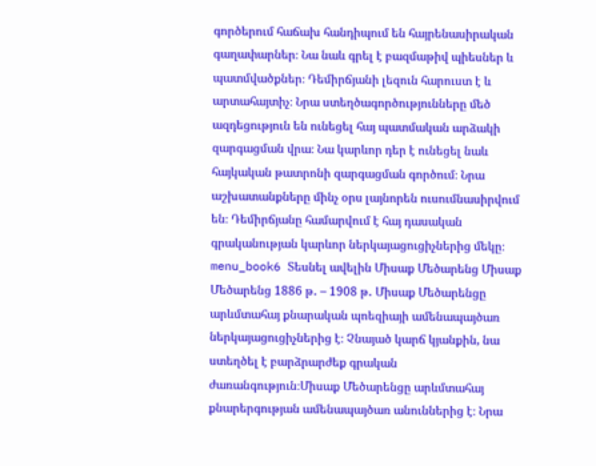գործերում հաճախ հանդիպում են հայրենասիրական գաղափարներ։ Նա նաև գրել է բազմաթիվ պիեսներ և պատմվածքներ։ Դեմիրճյանի լեզուն հարուստ է և արտահայտիչ։ Նրա ստեղծագործությունները մեծ ազդեցություն են ունեցել հայ պատմական արձակի զարգացման վրա։ Նա կարևոր դեր է ունեցել նաև հայկական թատրոնի զարգացման գործում։ Նրա աշխատանքները մինչ օրս լայնորեն ուսումնասիրվում են։ Դեմիրճյանը համարվում է հայ դասական գրականության կարևոր ներկայացուցիչներից մեկը։ menu_book6 Տեսնել ավելին Միսաք Մեծարենց Միսաք Մեծարենց 1886 թ․ – 1908 թ․ Միսաք Մեծարենցը արևմտահայ քնարական պոեզիայի ամենապայծառ ներկայացուցիչներից է։ Չնայած կարճ կյանքին, նա ստեղծել է բարձրարժեք գրական ժառանգություն։Միսաք Մեծարենցը արևմտահայ քնարերգության ամենապայծառ անուններից է։ Նրա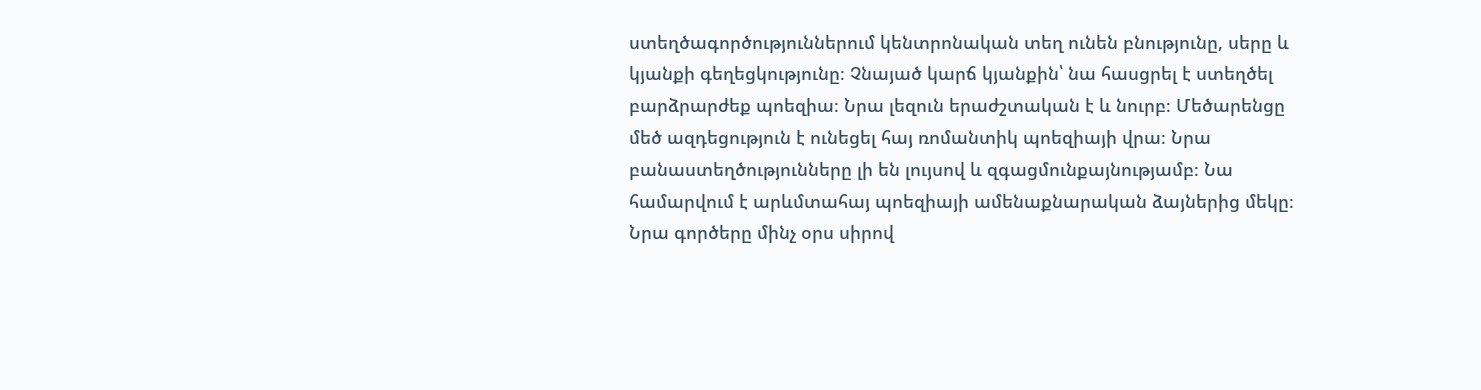ստեղծագործություններում կենտրոնական տեղ ունեն բնությունը, սերը և կյանքի գեղեցկությունը։ Չնայած կարճ կյանքին՝ նա հասցրել է ստեղծել բարձրարժեք պոեզիա։ Նրա լեզուն երաժշտական է և նուրբ։ Մեծարենցը մեծ ազդեցություն է ունեցել հայ ռոմանտիկ պոեզիայի վրա։ Նրա բանաստեղծությունները լի են լույսով և զգացմունքայնությամբ։ Նա համարվում է արևմտահայ պոեզիայի ամենաքնարական ձայներից մեկը։ Նրա գործերը մինչ օրս սիրով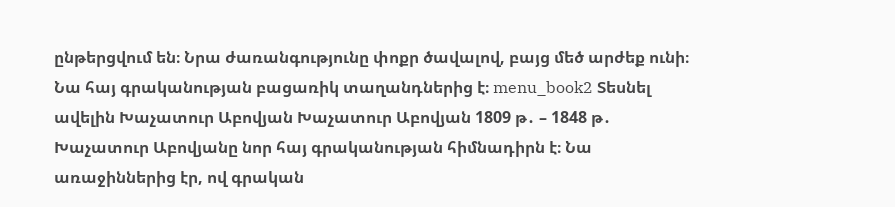ընթերցվում են։ Նրա ժառանգությունը փոքր ծավալով, բայց մեծ արժեք ունի։ Նա հայ գրականության բացառիկ տաղանդներից է։ menu_book2 Տեսնել ավելին Խաչատուր Աբովյան Խաչատուր Աբովյան 1809 թ․ – 1848 թ․ Խաչատուր Աբովյանը նոր հայ գրականության հիմնադիրն է։ Նա առաջիններից էր, ով գրական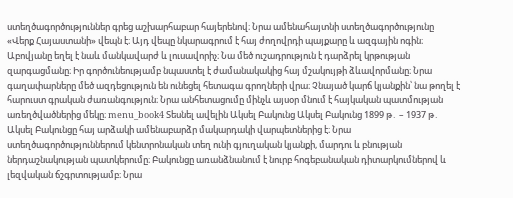ստեղծագործություններ գրեց աշխարհաբար հայերենով։ Նրա ամենահայտնի ստեղծագործությունը «Վերք Հայաստանի» վեպն է։ Այդ վեպը նկարագրում է հայ ժողովրդի պայքարը և ազգային ոգին։ Աբովյանը եղել է նաև մանկավարժ և լուսավորիչ։ Նա մեծ ուշադրություն է դարձրել կրթության զարգացմանը։ Իր գործունեությամբ նպաստել է ժամանակակից հայ մշակույթի ձևավորմանը։ Նրա գաղափարները մեծ ազդեցություն են ունեցել հետագա գրողների վրա։ Չնայած կարճ կյանքին՝ նա թողել է հարուստ գրական ժառանգություն։ Նրա անհետացումը մինչև այսօր մնում է հայկական պատմության առեղծվածներից մեկը։ menu_book4 Տեսնել ավելին Ակսել Բակունց Ակսել Բակունց 1899 թ․ – 1937 թ․ Ակսել Բակունցը հայ արձակի ամենաբարձր մակարդակի վարպետներից է։ Նրա ստեղծագործություններում կենտրոնական տեղ ունի գյուղական կյանքի, մարդու և բնության ներդաշնակության պատկերումը։ Բակունցը առանձնանում է նուրբ հոգեբանական դիտարկումներով և լեզվական ճշգրտությամբ։ Նրա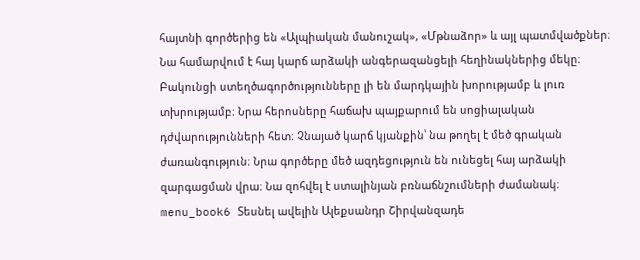հայտնի գործերից են «Ալպիական մանուշակ», «Մթնաձոր» և այլ պատմվածքներ։ Նա համարվում է հայ կարճ արձակի անգերազանցելի հեղինակներից մեկը։ Բակունցի ստեղծագործությունները լի են մարդկային խորությամբ և լուռ տխրությամբ։ Նրա հերոսները հաճախ պայքարում են սոցիալական դժվարությունների հետ։ Չնայած կարճ կյանքին՝ նա թողել է մեծ գրական ժառանգություն։ Նրա գործերը մեծ ազդեցություն են ունեցել հայ արձակի զարգացման վրա։ Նա զոհվել է ստալինյան բռնաճնշումների ժամանակ։ menu_book6 Տեսնել ավելին Ալեքսանդր Շիրվանզադե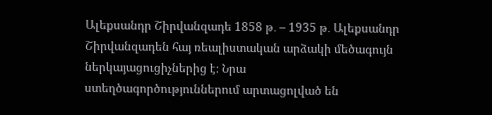Ալեքսանդր Շիրվանզադե 1858 թ․ – 1935 թ․ Ալեքսանդր Շիրվանզադեն հայ ռեալիստական արձակի մեծագույն ներկայացուցիչներից է։ Նրա ստեղծագործություններում արտացոլված են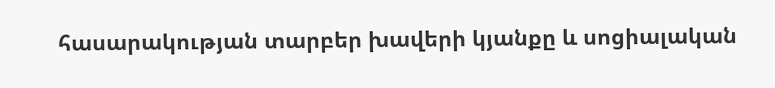հասարակության տարբեր խավերի կյանքը և սոցիալական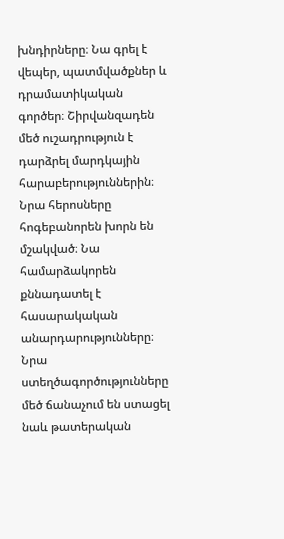խնդիրները։ Նա գրել է վեպեր, պատմվածքներ և դրամատիկական գործեր։ Շիրվանզադեն մեծ ուշադրություն է դարձրել մարդկային հարաբերություններին։ Նրա հերոսները հոգեբանորեն խորն են մշակված։ Նա համարձակորեն քննադատել է հասարակական անարդարությունները։ Նրա ստեղծագործությունները մեծ ճանաչում են ստացել նաև թատերական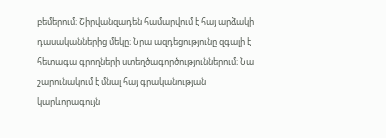բեմերում։ Շիրվանզադեն համարվում է հայ արձակի դասականներից մեկը։ Նրա ազդեցությունը զգալի է հետագա գրողների ստեղծագործություններում։ Նա շարունակում է մնալ հայ գրականության կարևորագույն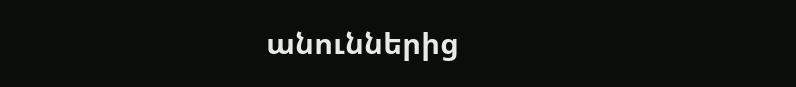անուններից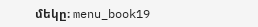մեկը։ menu_book19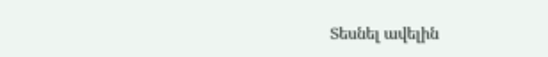Տեսնել ավելին